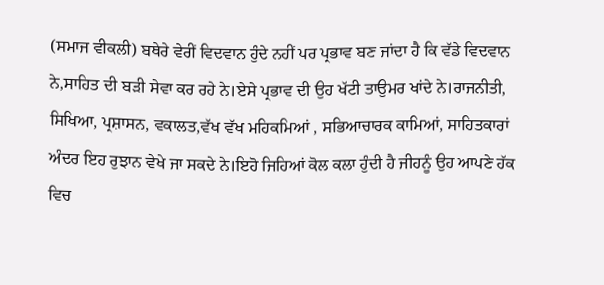(ਸਮਾਜ ਵੀਕਲੀ) ਬਥੇਰੇ ਵੇਰੀਂ ਵਿਦਵਾਨ ਹੁੰਦੇ ਨਹੀਂ ਪਰ ਪ੍ਰਭਾਵ ਬਣ ਜਾਂਦਾ ਹੈ ਕਿ ਵੱਡੇ ਵਿਦਵਾਨ ਨੇ,ਸਾਹਿਤ ਦੀ ਬੜੀ ਸੇਵਾ ਕਰ ਰਹੇ ਨੇ।ਏਸੇ ਪ੍ਰਭਾਵ ਦੀ ਉਹ ਖੱਟੀ ਤਾਉਮਰ ਖਾਂਦੇ ਨੇ।ਰਾਜਨੀਤੀ, ਸਿਖਿਆ, ਪ੍ਰਸ਼ਾਸਨ, ਵਕਾਲਤ,ਵੱਖ ਵੱਖ ਮਹਿਕਮਿਆਂ , ਸਭਿਆਚਾਰਕ ਕਾਮਿਆਂ, ਸਾਹਿਤਕਾਰਾਂ ਅੰਦਰ ਇਹ ਰੁਝਾਨ ਵੇਖੇ ਜਾ ਸਕਦੇ ਨੇ।ਇਹੋ ਜਿਹਿਆਂ ਕੋਲ ਕਲਾ ਹੁੰਦੀ ਹੈ ਜੀਹਨੂੰ ਉਹ ਆਪਣੇ ਹੱਕ ਵਿਚ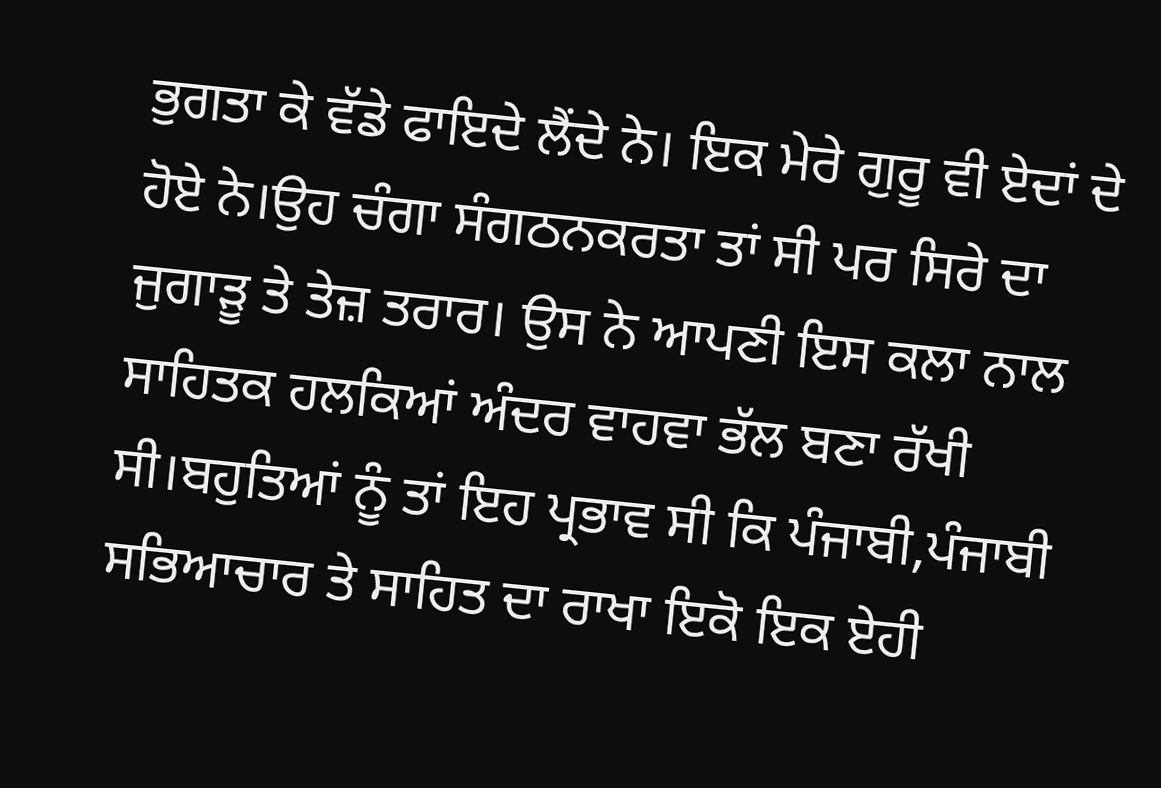ਭੁਗਤਾ ਕੇ ਵੱਡੇ ਫਾਇਦੇ ਲੈਂਦੇ ਨੇ। ਇਕ ਮੇਰੇ ਗੁਰੂ ਵੀ ਏਦਾਂ ਦੇ ਹੋਏ ਨੇ।ਉਹ ਚੰਗਾ ਸੰਗਠਨਕਰਤਾ ਤਾਂ ਸੀ ਪਰ ਸਿਰੇ ਦਾ ਜੁਗਾੜੂ ਤੇ ਤੇਜ਼ ਤਰਾਰ। ਉਸ ਨੇ ਆਪਣੀ ਇਸ ਕਲਾ ਨਾਲ ਸਾਹਿਤਕ ਹਲਕਿਆਂ ਅੰਦਰ ਵਾਹਵਾ ਭੱਲ ਬਣਾ ਰੱਖੀ ਸੀ।ਬਹੁਤਿਆਂ ਨੂੰ ਤਾਂ ਇਹ ਪ੍ਰਭਾਵ ਸੀ ਕਿ ਪੰਜਾਬੀ,ਪੰਜਾਬੀ ਸਭਿਆਚਾਰ ਤੇ ਸਾਹਿਤ ਦਾ ਰਾਖਾ ਇਕੋ ਇਕ ਏਹੀ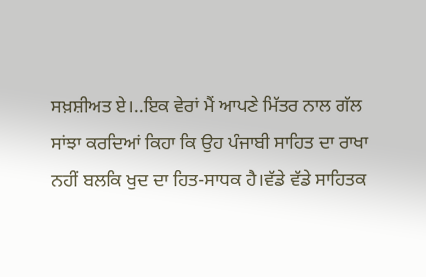ਸਖ਼ਸ਼ੀਅਤ ਏ।..ਇਕ ਵੇਰਾਂ ਮੈਂ ਆਪਣੇ ਮਿੱਤਰ ਨਾਲ ਗੱਲ ਸਾਂਝਾ ਕਰਦਿਆਂ ਕਿਹਾ ਕਿ ਉਹ ਪੰਜਾਬੀ ਸਾਹਿਤ ਦਾ ਰਾਖਾ ਨਹੀਂ ਬਲਕਿ ਖੁਦ ਦਾ ਹਿਤ-ਸਾਧਕ ਹੈ।ਵੱਡੇ ਵੱਡੇ ਸਾਹਿਤਕ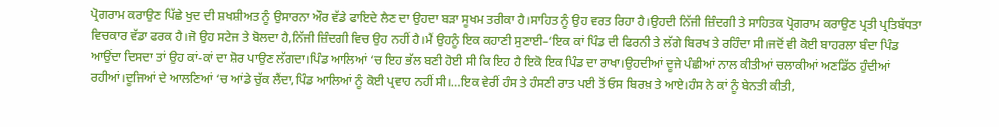ਪ੍ਰੋਗਰਾਮ ਕਰਾਉਣ ਪਿੱਛੇ ਖੁਦ ਦੀ ਸ਼ਖਸ਼ੀਅਤ ਨੂੰ ਉਸਾਰਨਾ ਔਰ ਵੱਡੇ ਫਾਇਦੇ ਲੈਣ ਦਾ ਉਹਦਾ ਬੜਾ ਸੂਖਮ ਤਰੀਕਾ ਹੈ।ਸਾਹਿਤ ਨੂੰ ਉਹ ਵਰਤ ਰਿਹਾ ਹੈ।ਉਹਦੀ ਨਿੱਜੀ ਜ਼ਿੰਦਗੀ ਤੇ ਸਾਹਿਤਕ ਪ੍ਰੋਗਰਾਮ ਕਰਾਉਣ ਪ੍ਰਤੀ ਪ੍ਰਤਿਬੱਧਤਾ ਵਿਚਕਾਰ ਵੱਡਾ ਫਰਕ ਹੈ।ਜੋ ਉਹ ਸਟੇਜ ਤੇ ਬੋਲਦਾ ਹੈ,ਨਿੱਜੀ ਜ਼ਿੰਦਗੀ ਵਿਚ ਉਹ ਨਹੀਂ ਹੈ।ਮੈਂ ਉਹਨੂੰ ਇਕ ਕਹਾਣੀ ਸੁਣਾਈ–‘ਇਕ ਕਾਂ ਪਿੰਡ ਦੀ ਫਿਰਨੀ ਤੇ ਲੱਗੇ ਬਿਰਖ ਤੇ ਰਹਿੰਦਾ ਸੀ।ਜਦੋਂ ਵੀ ਕੋਈ ਬਾਹਰਲਾ ਬੰਦਾ ਪਿੰਡ ਆਉਂਦਾ ਦਿਸਦਾ ਤਾਂ ਉਹ ਕਾਂ-ਕਾਂ ਦਾ ਸ਼ੋਰ ਪਾਉਣ ਲੱਗਦਾ।ਪਿੰਡ ਆਲਿਆਂ ‘ਚ ਇਹ ਭੱਲ ਬਣੀ ਹੋਈ ਸੀ ਕਿ ਇਹ ਹੈ ਇਕੋ ਇਕ ਪਿੰਡ ਦਾ ਰਾਖਾ।ਉਹਦੀਆਂ ਦੂਜੇ ਪੰਛੀਆਂ ਨਾਲ ਕੀਤੀਆਂ ਚਲਾਕੀਆਂ ਅਣਡਿੱਠ ਹੁੰਦੀਆਂ ਰਹੀਆਂ।ਦੂਜਿਆਂ ਦੇ ਆਲਣਿਆਂ ‘ਚ ਆਂਡੇ ਚੁੱਕ ਲੈਂਦਾ,ਪਿੰਡ ਆਲਿਆਂ ਨੂੰ ਕੋਈ ਪ੍ਰਵਾਹ ਨਹੀਂ ਸੀ।…ਇਕ ਵੇਰੀਂ ਹੰਸ ਤੇ ਹੰਸਣੀ ਰਾਤ ਪਈ ਤੋਂ ਓਸ ਬਿਰਖ਼ ਤੇ ਆਏ।ਹੰਸ ਨੇ ਕਾਂ ਨੂੰ ਬੇਨਤੀ ਕੀਤੀ,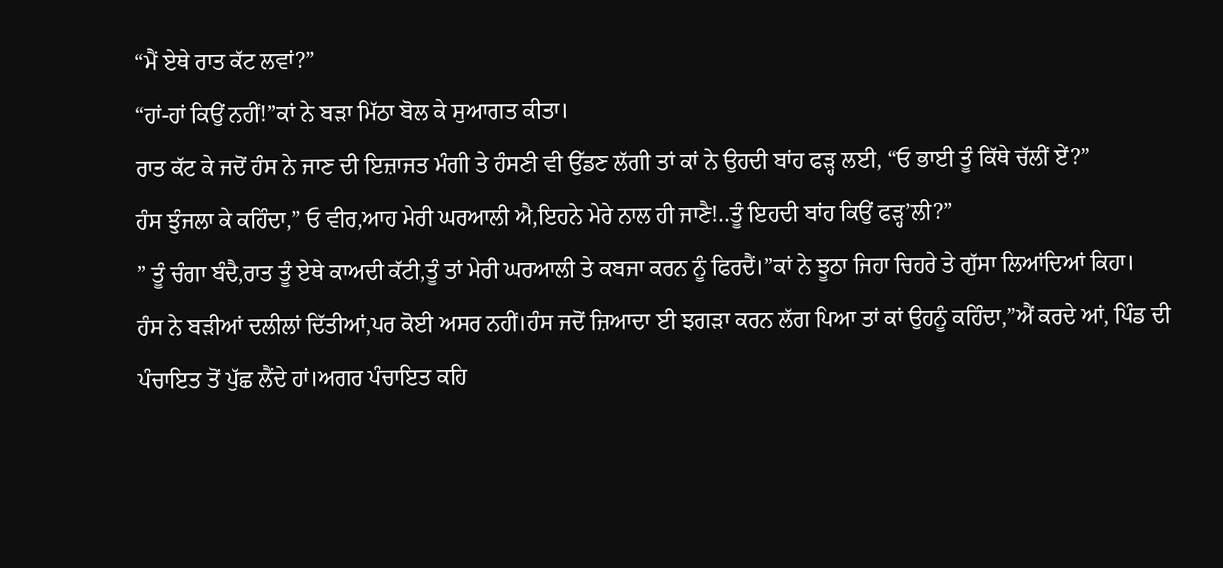“ਮੈਂ ਏਥੇ ਰਾਤ ਕੱਟ ਲਵਾਂ?”
“ਹਾਂ-ਹਾਂ ਕਿਉਂ ਨਹੀਂ!”ਕਾਂ ਨੇ ਬੜਾ ਮਿੱਠਾ ਬੋਲ ਕੇ ਸੁਆਗਤ ਕੀਤਾ।
ਰਾਤ ਕੱਟ ਕੇ ਜਦੋਂ ਹੰਸ ਨੇ ਜਾਣ ਦੀ ਇਜ਼ਾਜਤ ਮੰਗੀ ਤੇ ਹੰਸਣੀ ਵੀ ਉੱਡਣ ਲੱਗੀ ਤਾਂ ਕਾਂ ਨੇ ਉਹਦੀ ਬਾਂਹ ਫੜ੍ਹ ਲਈ, “ਓ ਭਾਈ ਤੂੰ ਕਿੱਥੇ ਚੱਲੀਂ ਏਂ?”
ਹੰਸ ਝੁੰਜਲਾ ਕੇ ਕਹਿੰਦਾ,” ਓ ਵੀਰ,ਆਹ ਮੇਰੀ ਘਰਆਲੀ ਐ,ਇਹਨੇ ਮੇਰੇ ਨਾਲ ਹੀ ਜਾਣੈ!..ਤੂੰ ਇਹਦੀ ਬਾਂਹ ਕਿਉਂ ਫੜ੍ਹ’ਲੀ?”
” ਤੂੰ ਚੰਗਾ ਬੰਦੈ,ਰਾਤ ਤੂੰ ਏਥੇ ਕਾਅਦੀ ਕੱਟੀ,ਤੂੰ ਤਾਂ ਮੇਰੀ ਘਰਆਲੀ ਤੇ ਕਬਜਾ ਕਰਨ ਨੂੰ ਫਿਰਦੈਂ।”ਕਾਂ ਨੇ ਝੂਠਾ ਜਿਹਾ ਚਿਹਰੇ ਤੇ ਗੁੱਸਾ ਲਿਆਂਦਿਆਂ ਕਿਹਾ।
ਹੰਸ ਨੇ ਬੜੀਆਂ ਦਲੀਲਾਂ ਦਿੱਤੀਆਂ,ਪਰ ਕੋਈ ਅਸਰ ਨਹੀਂ।ਹੰਸ ਜਦੋਂ ਜ਼ਿਆਦਾ ਈ ਝਗੜਾ ਕਰਨ ਲੱਗ ਪਿਆ ਤਾਂ ਕਾਂ ਉਹਨੂੰ ਕਹਿੰਦਾ,”ਐਂ ਕਰਦੇ ਆਂ, ਪਿੰਡ ਦੀ ਪੰਚਾਇਤ ਤੋਂ ਪੁੱਛ ਲੈਂਦੇ ਹਾਂ।ਅਗਰ ਪੰਚਾਇਤ ਕਹਿ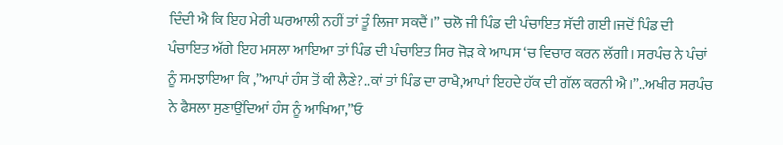ਦਿੰਦੀ ਐ ਕਿ ਇਹ ਮੇਰੀ ਘਰਆਲੀ ਨਹੀਂ ਤਾਂ ਤੂੰ ਲਿਜਾ ਸਕਦੈਂ।” ਚਲੋ ਜੀ ਪਿੰਡ ਦੀ ਪੰਚਾਇਤ ਸੱਦੀ ਗਈ।ਜਦੋਂ ਪਿੰਡ ਦੀ ਪੰਚਾਇਤ ਅੱਗੇ ਇਹ ਮਸਲਾ ਆਇਆ ਤਾਂ ਪਿੰਡ ਦੀ ਪੰਚਾਇਤ ਸਿਰ ਜੋੜ ਕੇ ਆਪਸ ‘ਚ ਵਿਚਾਰ ਕਰਨ ਲੱਗੀ। ਸਰਪੰਚ ਨੇ ਪੰਚਾਂ ਨੂੰ ਸਮਝਾਇਆ ਕਿ ,”ਆਪਾਂ ਹੰਸ ਤੋਂ ਕੀ ਲੈਣੇ?..ਕਾਂ ਤਾਂ ਪਿੰਡ ਦਾ ਰਾਖੈ,ਆਪਾਂ ਇਹਦੇ ਹੱਕ ਦੀ ਗੱਲ ਕਰਨੀ ਐ।”..ਅਖੀਰ ਸਰਪੰਚ ਨੇ ਫੈਸਲਾ ਸੁਣਾਉਂਦਿਆਂ ਹੰਸ ਨੂੰ ਆਖਿਆ,”ਓ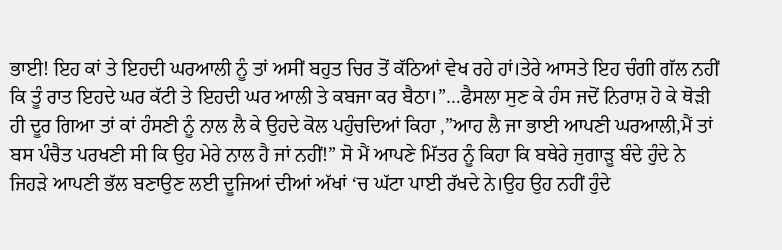ਭਾਈ! ਇਹ ਕਾਂ ਤੇ ਇਹਦੀ ਘਰਆਲੀ ਨੂੰ ਤਾਂ ਅਸੀਂ ਬਹੁਤ ਚਿਰ ਤੋਂ ਕੱਠਿਆਂ ਵੇਖ ਰਹੇ ਹਾਂ।ਤੇਰੇ ਆਸਤੇ ਇਹ ਚੰਗੀ ਗੱਲ ਨਹੀਂ ਕਿ ਤੂੰ ਰਾਤ ਇਹਦੇ ਘਰ ਕੱਟੀ ਤੇ ਇਹਦੀ ਘਰ ਆਲੀ ਤੇ ਕਬਜਾ ਕਰ ਬੈਠਾ।”…ਫੈਸਲਾ ਸੁਣ ਕੇ ਹੰਸ ਜਦੋਂ ਨਿਰਾਸ਼ ਹੋ ਕੇ ਥੋੜੀ ਹੀ ਦੂਰ ਗਿਆ ਤਾਂ ਕਾਂ ਹੰਸਣੀ ਨੂੰ ਨਾਲ ਲੈ ਕੇ ਉਹਦੇ ਕੋਲ ਪਹੁੰਚਦਿਆਂ ਕਿਹਾ ,”ਆਹ ਲੈ ਜਾ ਭਾਈ ਆਪਣੀ ਘਰਆਲੀ,ਮੈਂ ਤਾਂ ਬਸ ਪੰਚੈਤ ਪਰਖਣੀ ਸੀ ਕਿ ਉਹ ਮੇਰੇ ਨਾਲ ਹੈ ਜਾਂ ਨਹੀਂ!” ਸੋ ਮੈਂ ਆਪਣੇ ਮਿੱਤਰ ਨੂੰ ਕਿਹਾ ਕਿ ਬਥੇਰੇ ਜੁਗਾੜੂ ਬੰਦੇ ਹੁੰਦੇ ਨੇ ਜਿਹੜੇ ਆਪਣੀ ਭੱਲ ਬਣਾਉਣ ਲਈ ਦੂਜਿਆਂ ਦੀਆਂ ਅੱਖਾਂ ‘ਚ ਘੱਟਾ ਪਾਈ ਰੱਖਦੇ ਨੇ।ਉਹ ਉਹ ਨਹੀਂ ਹੁੰਦੇ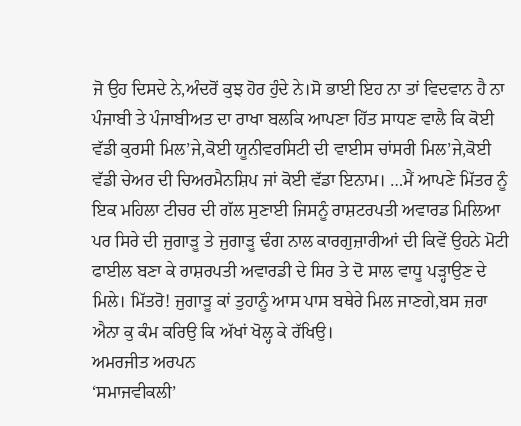ਜੋ ਉਹ ਦਿਸਦੇ ਨੇ,ਅੰਦਰੋਂ ਕੁਝ ਹੋਰ ਹੁੰਦੇ ਨੇ।ਸੋ ਭਾਈ ਇਹ ਨਾ ਤਾਂ ਵਿਦਵਾਨ ਹੈ ਨਾ ਪੰਜਾਬੀ ਤੇ ਪੰਜਾਬੀਅਤ ਦਾ ਰਾਖਾ ਬਲਕਿ ਆਪਣਾ ਹਿੱਤ ਸਾਧਣ ਵਾਲੈ ਕਿ ਕੋਈ ਵੱਡੀ ਕੁਰਸੀ ਮਿਲ’ਜੇ,ਕੋਈ ਯੂਨੀਵਰਸਿਟੀ ਦੀ ਵਾਈਸ ਚਾਂਸਰੀ ਮਿਲ’ਜੇ,ਕੋਈ ਵੱਡੀ ਚੇਅਰ ਦੀ ਚਿਅਰਮੈਨਸ਼ਿਪ ਜਾਂ ਕੋਈ ਵੱਡਾ ਇਨਾਮ। …ਮੈਂ ਆਪਣੇ ਮਿੱਤਰ ਨੂੰ ਇਕ ਮਹਿਲਾ ਟੀਚਰ ਦੀ ਗੱਲ ਸੁਣਾਈ ਜਿਸਨੂੰ ਰਾਸ਼ਟਰਪਤੀ ਅਵਾਰਡ ਮਿਲਿਆ ਪਰ ਸਿਰੇ ਦੀ ਜੁਗਾੜੂ ਤੇ ਜੁਗਾੜੂ ਢੰਗ ਨਾਲ ਕਾਰਗੁਜ਼ਾਰੀਆਂ ਦੀ ਕਿਵੇਂ ਉਹਨੇ ਮੋਟੀ ਫਾਈਲ ਬਣਾ ਕੇ ਰਾਸ਼ਰਪਤੀ ਅਵਾਰਡੀ ਦੇ ਸਿਰ ਤੇ ਦੋ ਸਾਲ ਵਾਧੂ ਪੜ੍ਹਾਉਣ ਦੇ ਮਿਲੇ। ਮਿੱਤਰੋ! ਜੁਗਾੜੂ ਕਾਂ ਤੁਹਾਨੂੰ ਆਸ ਪਾਸ ਬਥੇਰੇ ਮਿਲ ਜਾਣਗੇ,ਬਸ ਜ਼ਰਾ ਐਨਾ ਕੁ ਕੰਮ ਕਰਿਉ ਕਿ ਅੱਖਾਂ ਖੋਲ੍ਹ ਕੇ ਰੱਖਿਉ।
ਅਮਰਜੀਤ ਅਰਪਨ
‘ਸਮਾਜਵੀਕਲੀ’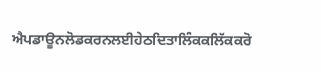ਐਪਡਾਊਨਲੋਡਕਰਨਲਈਹੇਠਦਿਤਾਲਿੰਕਕਲਿੱਕਕਰੋ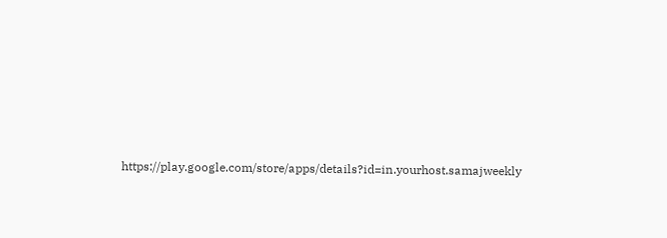https://play.google.com/store/apps/details?id=in.yourhost.samajweekly